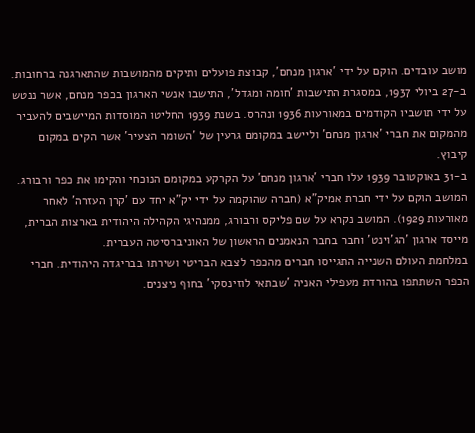מושב עובדים. הוקם על ידי 'ארגון מנחם', קבוצת פועלים ותיקים מהמושבות שהתארגנה ברחובות. ב-27 ביולי 1937, במסגרת התישבות 'חומה ומגדל', התישבו אנשי הארגון בכפר מנחם, אשר ננטש על ידי תושביו הקודמים במאורעות 1936 ונהרס. בשנת 1939 החליטו המוסדות המיישבים להעביר מהמקום את חברי 'ארגון מנחם' וליישב במקומם גרעין של 'השומר הצעיר' אשר הקים במקום קיבוץ.
ב-31 באוקטובר 1939 עלו חברי 'ארגון מנחם' על הקרקע במקומם הנוכחי והקימו את כפר ורבורג. המושב הוקם על ידי חברת אמיק"א (חברה שהוקמה על ידי יק"א יחד עם 'קרן העזרה' לאחר מאורעות 1929). המושב נקרא על שם פליקס ורבורג, ממנהיגי הקהילה היהודית בארצות הברית, מייסד ארגון 'הג'וינט' וחבר בחבר הנאמנים הראשון של האוניברסיטה העברית.
במלחמת העולם השנייה התגייסו חברים מהכפר לצבא הבריטי ושירתו בבריגדה היהודית. חברי הכפר השתתפו בהורדת מעפילי האניה 'שבתאי לוזינסקי' בחוף ניצנים.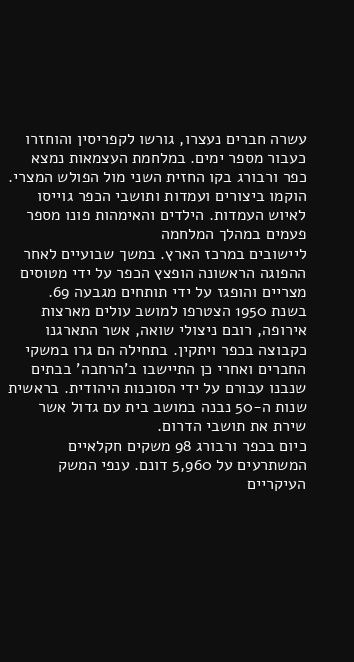עשרה חברים נעצרו, גורשו לקפריסין והוחזרו כעבור מספר ימים. במלחמת העצמאות נמצא כפר ורבורג בקו החזית השני מול הפולש המצרי. הוקמו ביצורים ועמדות ותושבי הכפר גוייסו לאיוש העמדות. הילדים והאימהות פונו מספר פעמים במהלך המלחמה
ליישובים במרכז הארץ. במשך שבועיים לאחר ההפוגה הראשונה הופצץ הכפר על ידי מטוסים מצריים והופגז על ידי תותחים מגבעה 69.
בשנת 1950 הצטרפו למושב עולים מארצות אירופה, רובם ניצולי שואה, אשר התארגנו כקבוצה בכפר ויתקין. בתחילה הם גרו במשקי החברים ואחרי כן התיישבו ב'הרחבה' בבתים שנבנו עבורם על ידי הסוכנות היהודית. בראשית שנות ה-50 נבנה במושב בית עם גדול אשר שירת את תושבי הדרום.
כיום בכפר ורבורג 98 משקים חקלאיים המשתרעים על 5,960 דונם. ענפי המשק העיקריים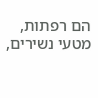הם רפתות, מטעי נשירים,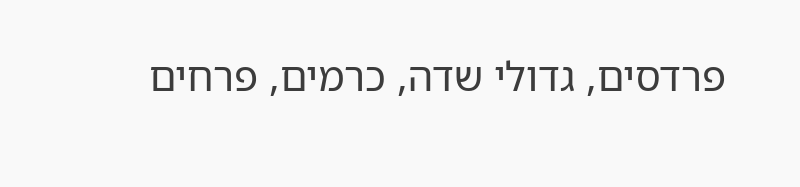פרדסים, גדולי שדה, כרמים, פרחים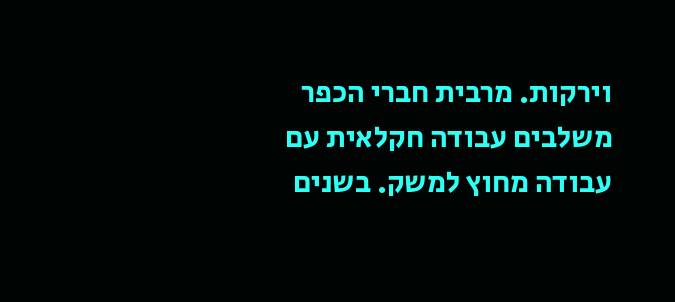וירקות. מרבית חברי הכפר משלבים עבודה חקלאית עם עבודה מחוץ למשק. בשנים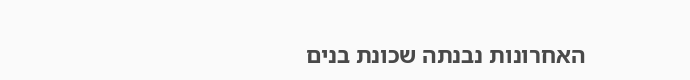האחרונות נבנתה שכונת בנים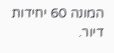המונה 60 יחידות דיור.